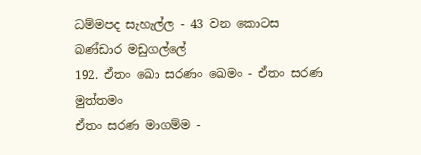ධම්මපද සැහැල්ල - 43 වන කොටස
බණ්ඩාර මඩුගල්ලේ
192. ඒතං ඛො සරණං ඛෙමං - ඒතං සරණ මුත්තමං
ඒතං සරණ මාගම්ම -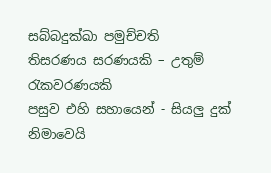සබ්බදුක්ඛා පමුච්චති
තිසරණය සරණයකි – උතුම් රැකවරණයකි
පසුව එහි සහායෙන් - සියලු දුක් නිමාවෙයි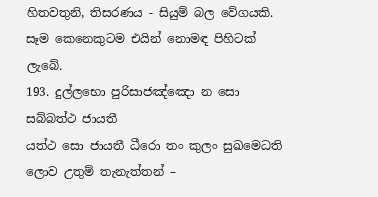හිතවතුනි, තිසරණය - සියුම් බල වේගයකි. සෑම කෙනෙකුටම එයින් නොමඳ පිහිටක්
ලැබේ.
193. දුල්ලභො පුරිසාජඤ්ඤො න සො සබ්බත්ථ ජායතී
යත්ථ සො ජායතී ධීරො තං කුලං සුඛමෙධති
ලොව උතුම් තැනැත්තන් –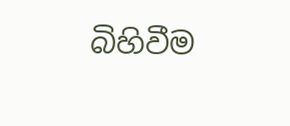බිහිවීම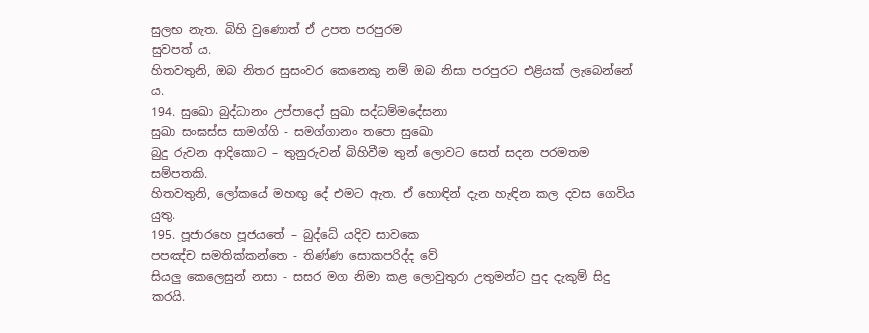සුලභ නැත. බිහි වුණොත් ඒ උපත පරපුරම
සුවපත් ය.
හිතවතුනි, ඔබ නිතර සුසංවර කෙනෙකු නම් ඔබ නිසා පරපුරට එළියක් ලැබෙන්නේ
ය.
194. සුඛො බුද්ධානං උප්පාදෝ සුඛා සද්ධම්මදේසනා
සුඛා සංඝස්ස සාමග්ගි - සමග්ගානං තපො සුඛො
බුදු රුවන ආදිකොට – තුනුරුවන් බිහිවීම තුන් ලොවට සෙත් සදන පරමතම
සම්පතකි.
හිතවතුනි, ලෝකයේ මහඟු දේ එමට ඇත. ඒ හොඳින් දැන හැඳින කල දවස ගෙවිය
යුතු.
195. පූජාරහෙ පූජයතේ – බුද්ධේ යදිව සාවකෙ
පපඤ්ච සමතික්කන්තෙ - තිණ්ණ සොකපරිද්ද වේ
සියලු කෙලෙසුන් නසා - සසර මග නිමා කළ ලොවුතුරා උතුමන්ට පුද දැකුම් සිදු
කරයි.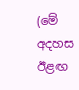(මේ අදහස ඊළඟ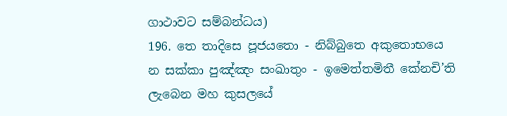ගාථාවට සම්බන්ධය)
196. තෙ තාදිසෙ පූජයතො - නිබ්බුතෙ අකුතොභයෙ
න සක්කා පුඤ්ඤං සංඛාතුං - ඉමෙත්තමිතී කේනචි’ති
ලැබෙන මහ කුසලයේ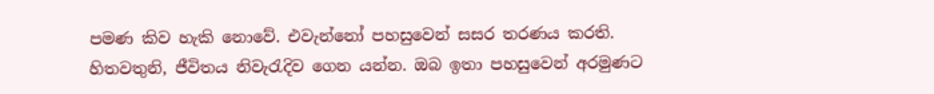පමණ කිව හැකි නොවේ. එවැන්නෝ පහසුවෙන් සසර තරණය කරති.
හිතවතුනි, ජීවිතය නිවැරැදිව ගෙන යන්න. ඔබ ඉතා පහසුවෙන් අරමුණට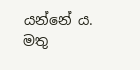යන්නේ ය.
මතු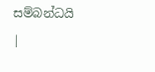සම්බන්ධයි
|